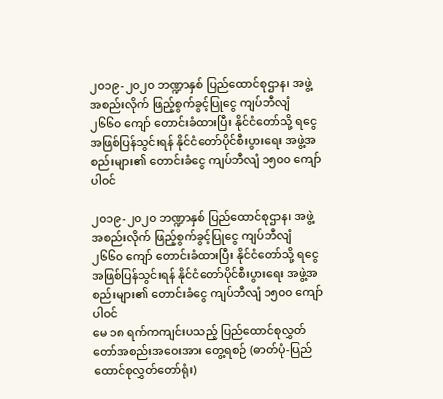၂၀၁၉-၂၀၂၀ ဘဏ္ဍာနှစ် ပြည်ထောင်စုဌာန၊ အဖွဲ့အစည်းလိုက် ဖြည့်စွက်ခွင့်ပြုငွေ ကျပ်ဘီလျံ ၂၆၆၀ ကျော် တောင်းခံထားပြီး နိုင်ငံတော်သို့ ရငွေအဖြစ်ပြန်သွင်းရန် နိုင်ငံတော်ပိုင်စီးပွားရေး အဖွဲ့အစည်းများ၏ တောင်းခံငွေ ကျပ်ဘီလျံ ၁၅၀၀ ကျော်ပါဝင်

၂၀၁၉-၂၀၂၀ ဘဏ္ဍာနှစ် ပြည်ထောင်စုဌာန၊ အဖွဲ့အစည်းလိုက် ဖြည့်စွက်ခွင့်ပြုငွေ ကျပ်ဘီလျံ ၂၆၆၀ ကျော် တောင်းခံထားပြီး နိုင်ငံတော်သို့ ရငွေအဖြစ်ပြန်သွင်းရန် နိုင်ငံတော်ပိုင်စီးပွားရေး အဖွဲ့အစည်းများ၏ တောင်းခံငွေ ကျပ်ဘီလျံ ၁၅၀၀ ကျော်ပါဝင်
မေ ၁၈ ရက်ကကျင်းပသည့် ပြည်ထောင်စုလွှတ်တော်အစည်းအဝေးအား တွေ့ရစဉ် (ဓာတ်ပုံ-ပြည်ထောင်စုလွှတ်တော်ရုံး)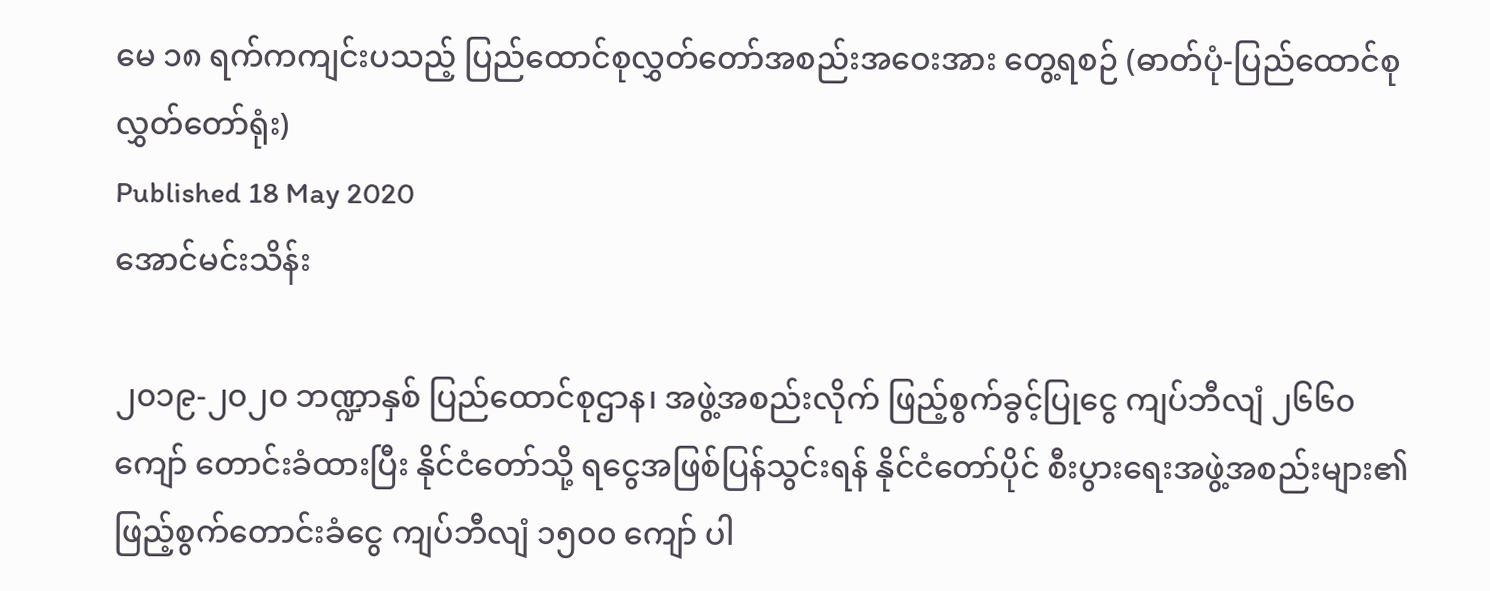မေ ၁၈ ရက်ကကျင်းပသည့် ပြည်ထောင်စုလွှတ်တော်အစည်းအဝေးအား တွေ့ရစဉ် (ဓာတ်ပုံ-ပြည်ထောင်စုလွှတ်တော်ရုံး)
Published 18 May 2020
အောင်မင်းသိန်း

၂၀၁၉-၂၀၂၀ ဘဏ္ဍာနှစ် ပြည်ထောင်စုဌာန၊ အဖွဲ့အစည်းလိုက် ဖြည့်စွက်ခွင့်ပြုငွေ ကျပ်ဘီလျံ ၂၆၆၀ ကျော် တောင်းခံထားပြီး နိုင်ငံတော်သို့ ရငွေအဖြစ်ပြန်သွင်းရန် နိုင်ငံတော်ပိုင် စီးပွားရေးအဖွဲ့အစည်းများ၏ ဖြည့်စွက်တောင်းခံငွေ ကျပ်ဘီလျံ ၁၅၀၀ ကျော် ပါ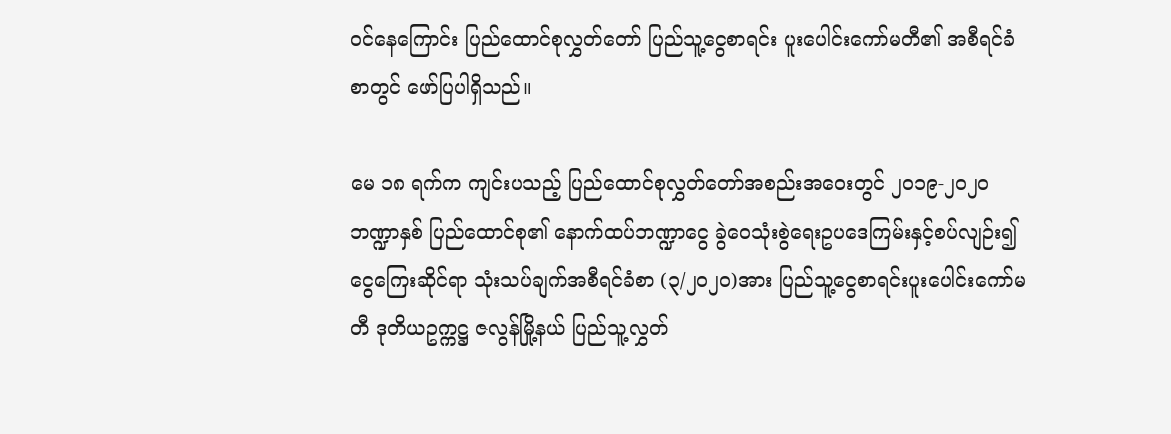ဝင်နေကြောင်း ပြည်ထောင်စုလွှတ်တော် ပြည်သူ့ငွေစာရင်း ပူးပေါင်းကော်မတီ၏ အစီရင်ခံစာတွင် ဖော်ပြပါရှိသည်။

မေ ၁၈ ရက်က ကျင်းပသည့် ပြည်ထောင်စုလွှတ်တော်အစည်းအဝေးတွင် ၂၀၁၉-၂၀၂၀ ဘဏ္ဍာနှစ် ပြည်ထောင်စု၏ နောက်ထပ်ဘဏ္ဍာငွေ ခွဲဝေသုံးစွဲရေးဥပဒေကြမ်းနှင့်စပ်လျဉ်း၍ ငွေကြေးဆိုင်ရာ သုံးသပ်ချက်အစီရင်ခံစာ (၃/၂၀၂၀)အား ပြည်သူ့ငွေစာရင်းပူးပေါင်းကော်မတီ ဒုတိယဥက္ကဋ္ဌ ဇလွန်မြို့နယ် ပြည်သူ့လွှတ်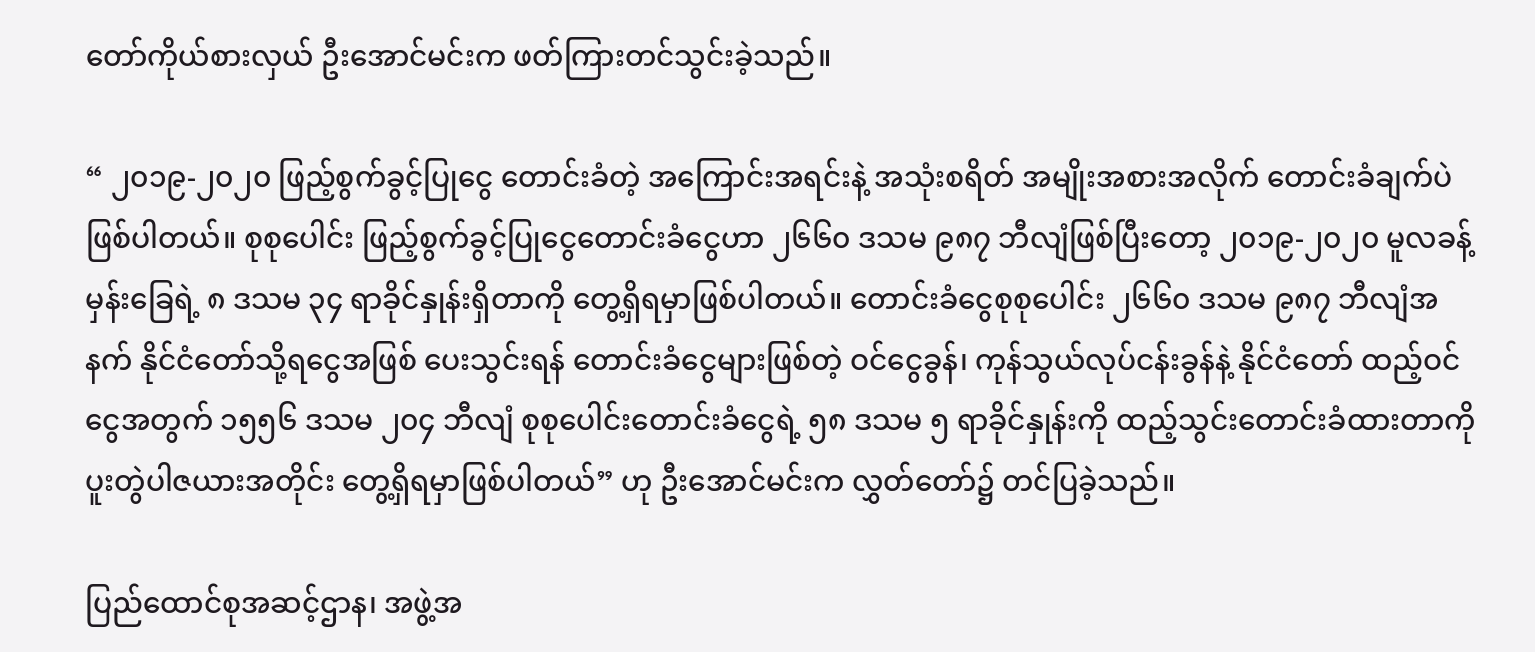တော်ကိုယ်စားလှယ် ဦးအောင်မင်းက ဖတ်ကြားတင်သွင်းခဲ့သည်။

“ ၂၀၁၉-၂၀၂၀ ဖြည့်စွက်ခွင့်ပြုငွေ တောင်းခံတဲ့ အကြောင်းအရင်းနဲ့ အသုံးစရိတ် အမျိုးအစားအလိုက် တောင်းခံချက်ပဲ ဖြစ်ပါတယ်။ စုစုပေါင်း ဖြည့်စွက်ခွင့်ပြုငွေတောင်းခံငွေဟာ ၂၆၆၀ ဒသမ ၉၈၇ ဘီလျံဖြစ်ပြီးတော့ ၂၀၁၉-၂၀၂၀ မူလခန့်မှန်းခြေရဲ့ ၈ ဒသမ ၃၄ ရာခိုင်နှုန်းရှိတာကို တွေ့ရှိရမှာဖြစ်ပါတယ်။ တောင်းခံငွေစုစုပေါင်း ၂၆၆၀ ဒသမ ၉၈၇ ဘီလျံအနက် နိုင်ငံတော်သို့ရငွေအဖြစ် ပေးသွင်းရန် တောင်းခံငွေများဖြစ်တဲ့ ဝင်ငွေခွန်၊ ကုန်သွယ်လုပ်ငန်းခွန်နဲ့ နိုင်ငံတော် ထည့်ဝင်ငွေအတွက် ၁၅၅၆ ဒသမ ၂၀၄ ဘီလျံ စုစုပေါင်းတောင်းခံငွေရဲ့ ၅၈ ဒသမ ၅ ရာခိုင်နှုန်းကို ထည့်သွင်းတောင်းခံထားတာကို ပူးတွဲပါဇယားအတိုင်း တွေ့ရှိရမှာဖြစ်ပါတယ်” ဟု ဦးအောင်မင်းက လွှတ်တော်၌ တင်ပြခဲ့သည်။

ပြည်ထောင်စုအဆင့်ဌာန၊ အဖွဲ့အ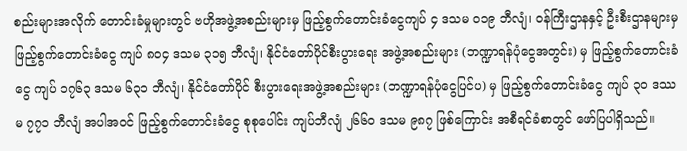စည်းများအလိုက် တောင်းခံမှုများတွင် ဗဟိုအဖွဲ့အစည်းများမှ ဖြည့်စွက်တောင်းခံငွေကျပ် ၄ ဒသမ ၀၁၉ ဘီလျံ၊ ဝန်ကြီးဌာနနှင့် ဦးစီးဌာနများမှ ဖြည့်စွက်တောင်းခံငွေ ကျပ် ၈၀၄ ဒသမ ၃၁၅ ဘီလျံ၊ နိုင်ငံတော်ပိုင်စီးပွားရေး အဖွဲ့အစည်းများ (ဘဏ္ဍာရန်ပုံငွေအတွင်း) မှ ဖြည့်စွက်တောင်းခံငွေ ကျပ် ၁၇၆၃ ဒသမ ၆၃၁ ဘီလျံ၊ နိုင်ငံတော်ပိုင် စီးပွားရေးအဖွဲ့အစည်းများ (ဘဏ္ဍာရန်ပုံငွေပြင်ပ) မှ ဖြည့်စွက်တောင်းခံငွေ ကျပ် ၃၀ ဒဿမ ၇၇၁ ဘီလျံ အပါအဝင် ဖြည့်စွက်တောင်းခံငွေ စုစုပေါင်း ကျပ်ဘီလျံ ၂၆၆၀ ဒသမ ၉၈၇ ဖြစ်ကြောင်း အစီရင်ခံစာတွင် ဖော်ပြပါရှိသည်။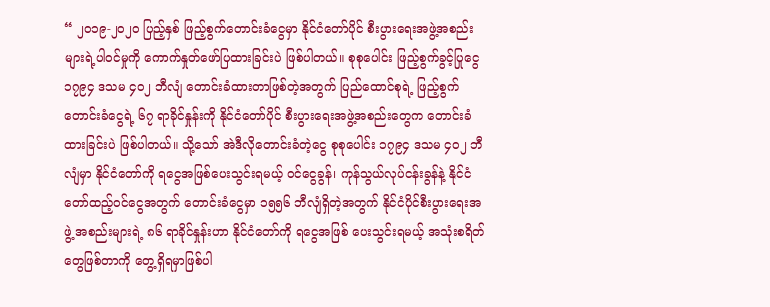“ ၂၀၁၉-၂၀၂၀ ပြည့်နှစ် ဖြည့်စွက်တောင်းခံငွေမှာ နိုင်ငံတော်ပိုင် စီးပွားရေးအဖွဲ့အစည်းများရဲ့ပါဝင်မှုကို ကောက်နှုတ်ဖော်ပြထားခြင်းပဲ ဖြစ်ပါတယ်။ စုစုပေါင်း ဖြည့်စွက်ခွင့်ပြုငွေ ၁၇၉၄ ဒသမ ၄၀၂ ဘီလျံ တောင်းခံထားတာဖြစ်တဲ့အတွက် ပြည်ထောင်စုရဲ့ ဖြည့်စွက်တောင်းခံငွေရဲ့ ၆၇ ရာခိုင်နှုန်းကို နိုင်ငံတော်ပိုင် စီးပွားရေးအဖွဲ့အစည်းတွေက တောင်းခံထားခြင်းပဲ ဖြစ်ပါတယ်။ သို့သော် အဲဒီလိုတောင်းခံတဲ့ငွေ စုစုပေါင်း ၁၇၉၄ ဒသမ ၄၀၂ ဘီလျံမှာ နိုင်ငံတော်ကို ရငွေအဖြစ်ပေးသွင်းရမယ့် ဝင်ငွေခွန်၊ ကုန်သွယ်လုပ်ငန်းခွန်နဲ့ နိုင်ငံတော်ထည့်ဝင်ငွေအတွက် တောင်းခံငွေမှာ ၁၅၅၆ ဘီလျံရှိတဲ့အတွက် နိုင်ငံပိုင်စီးပွားရေးအဖွဲ့ အစည်းများရဲ့ ၈၆ ရာခိုင်နှုန်းဟာ နိုင်ငံတော်ကို ရငွေအဖြစ် ပေးသွင်းရမယ့် အသုံးစရိတ်တွေဖြစ်တာကို တွေ့ရှိရမှာဖြစ်ပါ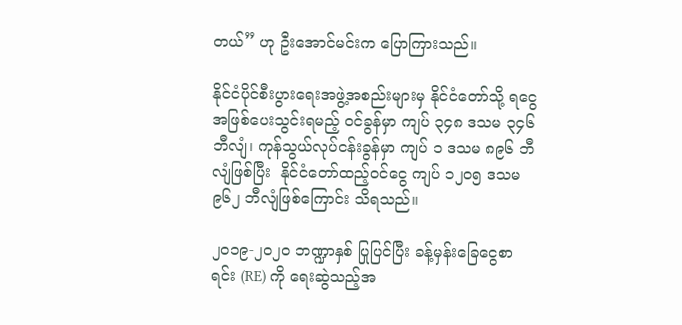တယ်” ဟု ဦးအောင်မင်းက ပြောကြားသည်။

နိုင်ငံပိုင်စီးပွားရေးအဖွဲ့အစည်းများမှ နိုင်ငံတော်သို့ ရငွေအဖြစ်ပေးသွင်းရမည့် ဝင်ခွန်မှာ ကျပ် ၃၄၈ ဒသမ ၃၄၆ ဘီလျံ၊ ကုန်သွယ်လုပ်ငန်းခွန်မှာ ကျပ် ၁ ဒသမ ၈၉၆ ဘီလျံဖြစ်ပြီး  နိုင်ငံတော်ထည့်ဝင်ငွေ ကျပ် ၁၂၀၅ ဒသမ ၉၆၂ ဘီလျံဖြစ်ကြောင်း သိရသည်။

၂၀၁၉-၂၀၂၀ ဘဏ္ဍာနှစ် ပြုပြင်ပြီး ခန့်မှန်းခြေငွေစာရင်း (RE) ကို ရေးဆွဲသည့်အ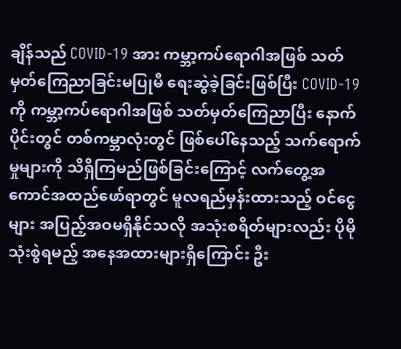ချိန်သည် COVID-19 အား ကမ္ဘာ့ကပ်ရောဂါအဖြစ် သတ်မှတ်ကြေညာခြင်းမပြုမီ ရေးဆွဲခဲ့ခြင်းဖြစ်ပြီး COVID-19 ကို ကမ္ဘာ့ကပ်ရောဂါအဖြစ် သတ်မှတ်ကြေညာပြီး နောက်ပိုင်းတွင် တစ်ကမ္ဘာလုံးတွင် ဖြစ်ပေါ်နေသည့် သက်ရောက်မှုများကို သိရှိကြမည်ဖြစ်ခြင်းကြောင့် လက်တွေ့အကောင်အထည်ဖော်ရာတွင် မူလရည်မှန်းထားသည့် ဝင်ငွေများ အပြည့်အဝမရှိနိုင်သလို အသုံးစရိတ်များလည်း ပိုမိုသုံးစွဲရမည့် အနေအထားများရှိကြောင်း ဦး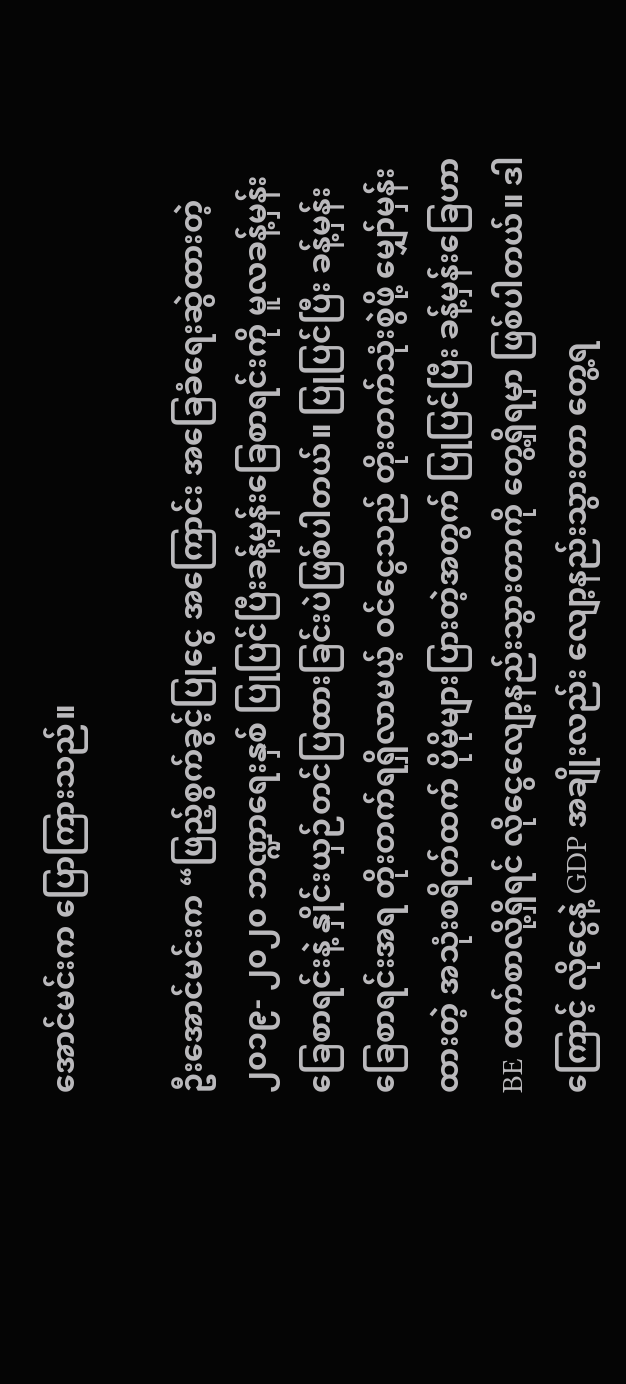အောင်မင်းက ပြောကြားသည်။

ဦးအောင်မင်းက “ဖြည့်စွက်ခွင့်ပြုငွေ အကြောင်း အခြေခံရေးဆွဲထားတဲ့ ၂၀၁၉- ၂၀၂၀ ဘဏ္ဍာရေးနှစ် ပြုပြင်ပြီးခန့်မှန်းခြေစာရင်းကို မူလခန့်မှန်းခြေစာရင်းနဲ့ နှိုင်းယှဉ်တင်ပြထားခြင်းပဲဖြစ်ပါတယ်။ ပြုပြင်ပြီး ခန့်မှန်းခြေစာရင်းအရ တိုးတက်ရရှိလာမယ့် ဝင်ငွေသည် တိုးတက်သုံးစွဲဖို့ မျှော်မှန်းထားတဲ့ အသုံးစရိတ်ထက် ပိုမိုများပြားတဲ့အတွက် ပြုပြင်ပြီး ခန့်မှန်းခြေဟာ BE ထက်စာလို့ရှိရင် လိုငွေလျော့နည်းသွားတာကို တွေ့ရှိရမှာ ဖြစ်ပါတယ်။ ဒါကြောင့် လိုငွေနဲ့ GDP အချိုးလည်း လျော့နည်းသွားတာ တွေ့ရ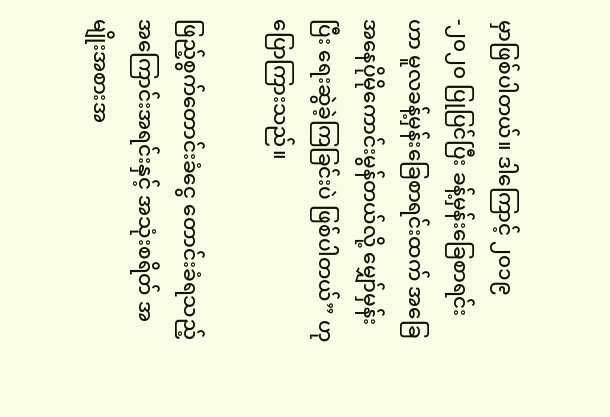မှာဖြစ်ပါတယ်။ ဒါကြောင့် ၂၀၁၉-၂၀၂၀ ပြုပြင်ပြီး ခန့်မှန်းခြေစာရင်းဟာ မူလခန့်မှန်းခြေစာရင်းထက် အခြေအနေပိုမိုကောင်းမွန်တယ်လို့ မျှော်မှန်းပြီး ရေးဆွဲခဲ့ကြခြင်းပဲ ဖြစ်ပါတယ်” ဟု ပြောကြားသည်။

ဖြည့်စွက်တောင်းခံငွေ တောင်းခံရသည့် အကြောင်းအရင်းနှင့် အသုံးစရိတ် အမျိုးအစားအ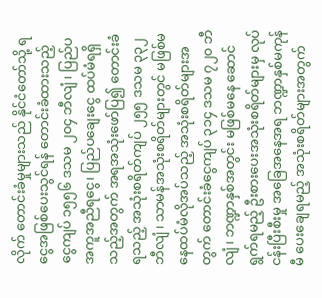လိုက် တောင်းခံမှုများသည် နိုင်ငံတော်သို့ ရငွေအဖြစ်ပေးသွင်ရန် တောင်းခံထားသည့် ငွေကျပ် ၁၅၅၆ ဒသမ ၂၀၄ ဘီလျံ၊ ပြည်ပအကူအညီရငွေ၊ ပြည်ပချေးငွေ ထပ်မံရရှိသည့်အတွက် အရအသုံးဖော်ပြ၍ တောင်းခံရသည့် အသုံးစရိတ်ကျပ် ၂၅၅ ဒသမ ၃၃၂ ဘီလျံ၊ သာမန်အသုံးစရိတ်များတွင် မဖြစ်မနေထပ်မံလိုအပ်သည့် အသုံးစရိတ်များအတွက် တောင်းခံငွေကျပ် ၃၁၄ ဒသမ ၇၂၀ ဘီလျံ၊ ဘဏ္ဍာနှစ်အတွင်း မဖြစ်မနေ ဆောင်ရွက်ရမည့် ဦးစားပေးအသုံးစရိတ်များမှ လုပ်ငန်းပြီးစီးမှု အခြေအနေအရ ဘဏ္ဍာနှစ်မကုန်မီ ပေးချေရမည့် အသုံးစရိတ်များအတွက်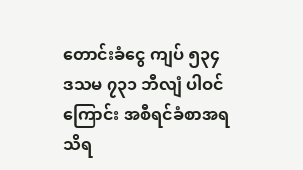တောင်းခံငွေ ကျပ် ၅၃၄ ဒသမ ၇၃၁ ဘီလျံ ပါဝင်ကြောင်း အစီရင်ခံစာအရ သိရ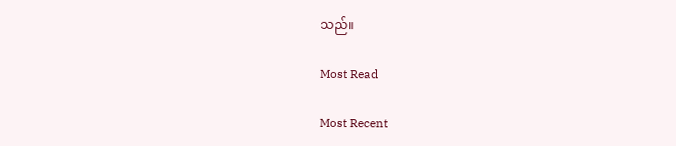သည်။

Most Read

Most Recent